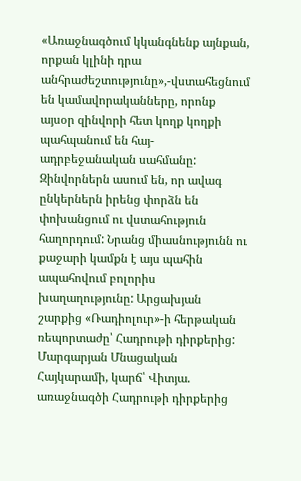«Առաջնագծում կկանգնենք այնքան, որքան կլինի դրա անհրաժեշտությունը»,-վստահեցնում են կամավորականները, որոնք այսօր զինվորի հետ կողք կողքի պահպանում են հայ-ադրբեջանական սահմանը: Զինվորներն ասում են, որ ավագ ընկերներն իրենց փորձն են փոխանցում ու վստահություն հաղորդում: Նրանց միասնությունն ու քաջարի կամքն է այս պահին ապահովում բոլորիս խաղաղությունը: Արցախյան շարքից «Ռադիոլուր»-ի հերթական ռեպորտաժը՝ Հադրութի դիրքերից:
Մարգարյան Մնացական Հայկարամի, կարճ՝ Վիտյա. առաջնագծի Հադրութի դիրքերից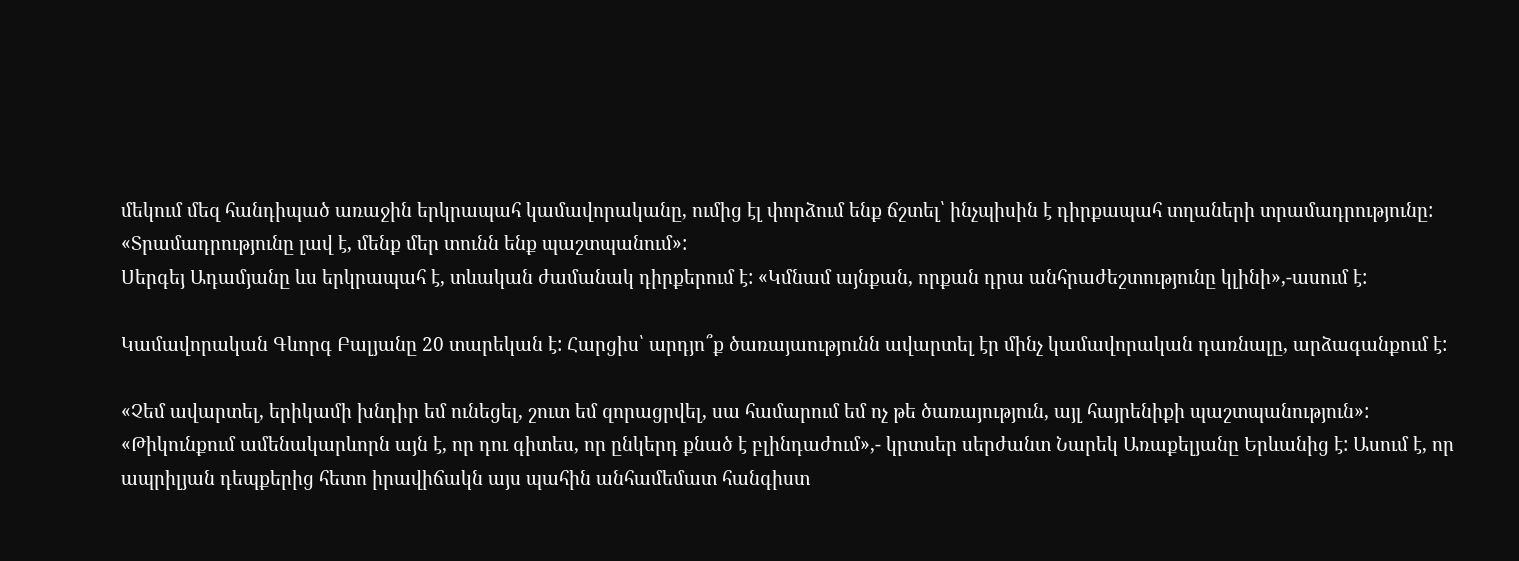մեկում մեզ հանդիպած առաջին երկրապահ կամավորականը, ումից էլ փորձում ենք ճշտել՝ ինչպիսին է դիրքապահ տղաների տրամադրությունը:
«Տրամադրությունը լավ է, մենք մեր տունն ենք պաշտպանում»:
Սերգեյ Ադամյանը ևս երկրապահ է, տևական ժամանակ դիրքերում է: «Կմնամ այնքան, որքան դրա անհրաժեշտությունը կլինի»,-ասում է:

Կամավորական Գևորգ Բալյանը 20 տարեկան է: Հարցիս՝ արդյո՞ք ծառայաությունն ավարտել էր մինչ կամավորական դառնալը, արձագանքում է:

«Չեմ ավարտել, երիկամի խնդիր եմ ունեցել, շուտ եմ զորացրվել, սա համարում եմ ոչ թե ծառայություն, այլ հայրենիքի պաշտպանություն»:
«Թիկունքում ամենակարևորն այն է, որ դու գիտես, որ ընկերդ քնած է բլինդաժում»,- կրտսեր սերժանտ Նարեկ Առաքելյանը Երևանից է: Ասում է, որ ապրիլյան դեպքերից հետո իրավիճակն այս պահին անհամեմատ հանգիստ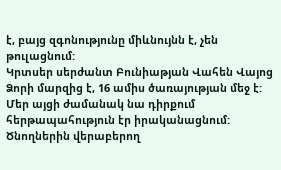է, բայց զգոնությունը միևնույնն է, չեն թուլացնում:
Կրտսեր սերժանտ Բունիաթյան Վահեն Վայոց Ձորի մարզից է, 16 ամիս ծառայության մեջ է: Մեր այցի ժամանակ նա դիրքում հերթապահություն էր իրականացնում:
Ծնողներին վերաբերող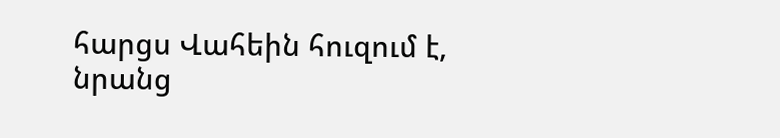հարցս Վահեին հուզում է, նրանց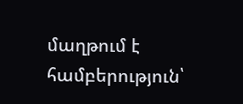մաղթում է համբերություն՝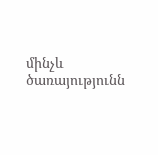մինչև ծառայությունն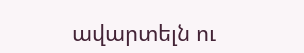ավարտելն ու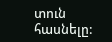տուն հասնելը: